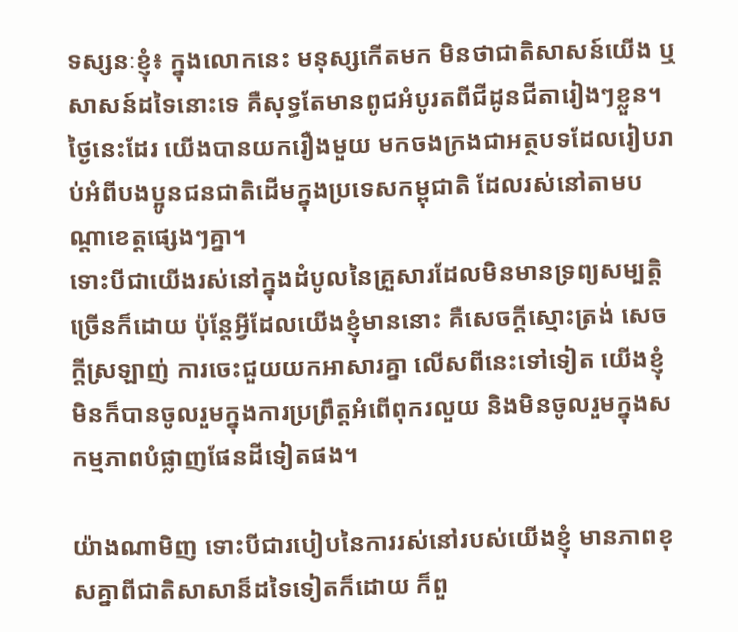ទស្សនៈខ្ញុំ៖ ក្នុងលោកនេះ មនុស្សកើតមក មិនថាជាតិសាសន៍យើង ឬសាសន៍ដទៃនោះទេ គឺសុទ្ធតែមានពូជអំបូរតពីជីដូនជីតារៀងៗខ្លួន។
ថ្ងៃនេះដែរ យើងបានយករឿងមួយ មកចងក្រងជាអត្ថបទដែលរៀបរាប់អំពីបងប្អូនជនជាតិដើមក្នុងប្រទេសកម្ពុជាតិ ដែលរស់នៅតាមបណ្ដាខេត្តផ្សេងៗគ្នា។
ទោះបីជាយើងរស់នៅក្នុងដំបូលនៃគ្រួសារដែលមិនមានទ្រព្យសម្បត្ដិច្រើនក៏ដោយ ប៉ុន្ដែអ្វីដែលយើងខ្ញុំមាននោះ គឺសេចក្ដីស្មោះត្រង់ សេចក្ដីស្រឡាញ់ ការចេះជួយយកអាសារគ្នា លើសពីនេះទៅទៀត យើងខ្ញុំមិនក៏បានចូលរួមក្នុងការប្រព្រឹត្ដអំពើពុករលួយ និងមិនចូលរួមក្នុងសកម្មភាពបំផ្លាញផែនដីទៀតផង។

យ៉ាងណាមិញ ទោះបីជារបៀបនៃការរស់នៅរបស់យើងខ្ញុំ មានភាពខុសគ្នាពីជាតិសាសាន៏ដទៃទៀតក៏ដោយ ក៏ពួ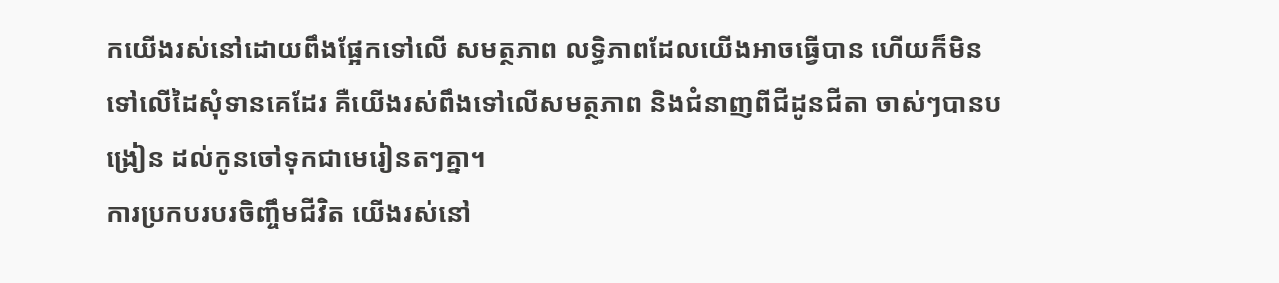កយើងរស់នៅដោយពឹងផ្អែកទៅលើ សមត្ថភាព លទ្ធិភាពដែលយើងអាចធ្វើបាន ហើយក៏មិនទៅលើដៃសុំទានគេដែរ គឺយើងរស់ពឹងទៅលើសមត្ថភាព និងជំនាញពីជីដូនជីតា ចាស់ៗបានបង្រៀន ដល់កូនចៅទុកជាមេរៀនតៗគ្នា។
ការប្រកបរបរចិញ្ចឹមជីវិត យើងរស់នៅ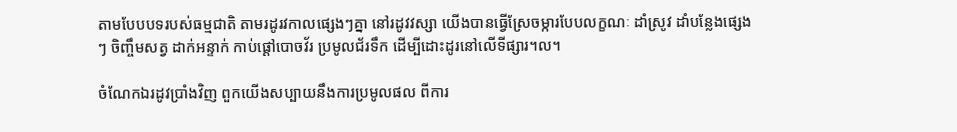តាមបែបបទរបស់ធម្មជាតិ តាមរដូរវកាលផ្សេងៗគ្នា នៅរដូវវស្សា យើងបានធ្វើស្រែចម្ការបែបលក្ខណៈ ដាំស្រូវ ដាំបន្លែងផ្សេងៗ ចិញ្ចឹមសត្វ ដាក់អន្ទាក់ កាប់ផ្ដៅបោចវ័រ ប្រមូលជ័រទឹក ដើម្បីដោះដូរនៅលើទីផ្សារ។ល។

ចំណែកឯរដូវប្រាំងវិញ ពួកយើងសប្បាយនឹងការប្រមូលផល ពីការ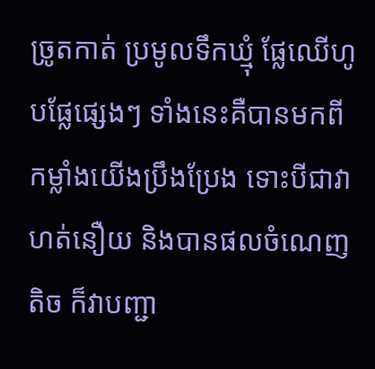ច្រូតកាត់ ប្រមូលទឹកឃ្មុំ ផ្លែឈើហូបផ្លែផ្សេងៗ ទាំងនេះគឺបានមកពីកម្លាំងយើងប្រឹងប្រែង ទោះបីជាវាហត់នឿយ និងបានផលចំណេញតិច ក៏វាបញ្ជា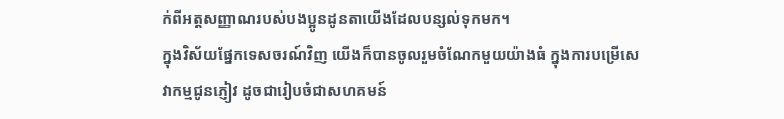ក់ពីអត្តសញ្ញាណរបស់បងប្អូនដូនតាយើងដែលបន្សល់ទុកមក។
ក្នុងវិស័យផ្នែកទេសចរណ៍វិញ យើងក៏បានចូលរួមចំណែកមួយយ៉ាងធំ ក្នុងការបម្រើសេវាកម្មជូនភ្ញៀវ ដូចជារៀបចំជាសហគមន៍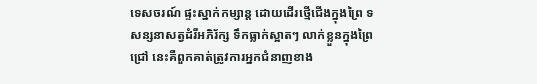ទេសចរណ៍ ផ្ទះស្នាក់កម្សាន្ត ដោយដើរថ្មើជើងក្នុងព្រៃ ទសន្សនាសត្វដំរីអភិរ័ក្ស ទឹកធ្លាក់ស្អាតៗ លាក់ខ្លួនក្នុងព្រៃជ្រៅ នេះគឺពួកគាត់ត្រូវការអ្នកជំនាញខាង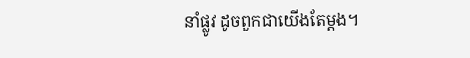នាំផ្លូវ ដូចពួកជាយើងតែម្ដង។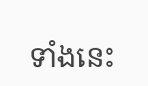ទាំងនេះ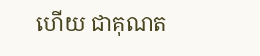ហើយ ជាគុណត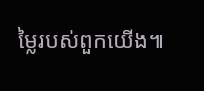ម្លៃរបស់ពួកយើង៕